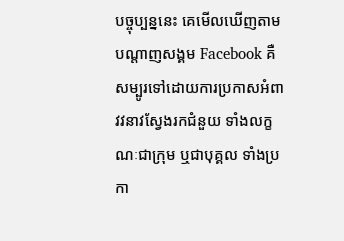បច្ចុប្បន្ននេះ គេមើលឃើញតាមបណ្តាញសង្គម Facebook គឺសម្បូរទៅដោយការប្រកាសអំពាវវនាវស្វែងរកជំនួយ ទាំងលក្ខណៈជាក្រុម ឬជាបុគ្គល ទាំងប្រកា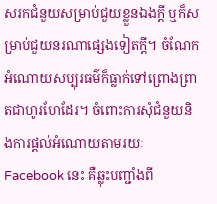សរកជំនួយសម្រាប់ជួយខ្លួនឯងក្តី ឬក៏សម្រាប់ជួយនរណាផ្សេងទៀតក្តី។ ចំណែកអំណោយសប្បុរធម៌ក៏ធ្លាក់ទៅព្រោងព្រាតជាហូរហែដែរ។ ចំពោះការសុំជំនួយនិងការផ្តល់អំណោយតាមរយៈFacebook នេះ គឺឆ្លុះបញ្ជាំងពី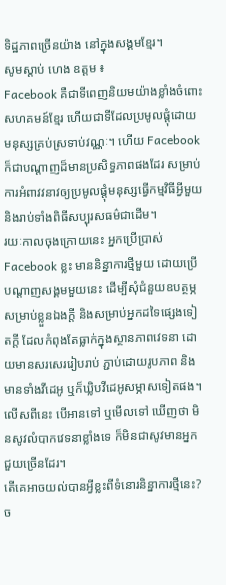ទិដ្ឋភាពច្រើនយ៉ាង នៅក្នុងសង្គមខ្មែរ។
សូមស្តាប់ ហេង ឧត្តម ៖
Facebook គឺជាទីពេញនិយមយ៉ាងខ្លាំងចំពោះសហគមន៍ខ្មែរ ហើយជាទីដែលប្រមូលផ្តុំដោយមនុស្សគ្រប់ស្រទាប់វណ្ណៈ។ ហើយ Facebook ក៏ជាបណ្តាញដ៏មានប្រសិទ្ធភាពផងដែរ សម្រាប់ការអំពាវវនាវឲ្យប្រមូលផ្តុំមនុស្សធ្វើកម្មវិធីអ្វីមួយ និងរាប់ទាំងពិធីសប្បុរសធម៌ជាដើម។
រយៈកាលចុងក្រោយនេះ អ្នកប្រើប្រាស់ Facebook ខ្លះ មាននិន្នាការថ្មីមួយ ដោយប្រើបណ្តាញសង្គមមួយនេះ ដើម្បីសុំជំនួយឧបត្ថម្ភសម្រាប់ខ្លួនឯងក្តី និងសម្រាប់អ្នកដទៃផ្សេងទៀតក្តី ដែលកំពុងតែធ្លាក់ក្នុងស្ថានភាពវេទនា ដោយមានសរសេររៀបរាប់ ភ្ជាប់ដោយរូបភាព និងមានទាំងវីដេអូ ឬក៏ឃ្លិបវីដេអូសម្ភាសទៀតផង។ លើសពីនេះ បើអានទៅ ឬមើលទៅ ឃើញថា មិនសូវលំបាកវេទនាខ្លាំងទេ ក៏មិនជាសូវមានអ្នកជួយច្រើនដែរ។
តើគេអាចយល់បានអ្វីខ្លះពីទំនោរនិន្នាការថ្មីនេះ? ច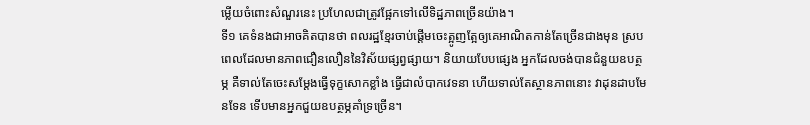ម្លើយចំពោះសំណួរនេះ ប្រហែលជាត្រូវផ្អែកទៅលើទិដ្ឋភាពច្រើនយ៉ាង។
ទី១ គេទំនងជាអាចគិតបានថា ពលរដ្ឋខ្មែរចាប់ផ្តើមចេះត្អូញត្អែឲ្យគេអាណិតកាន់តែច្រើនជាងមុន ស្របពេលដែលមានភាពជឿនលឿននៃវិស័យផ្សព្វផ្សាយ។ និយាយបែបផ្សេង អ្នកដែលចង់បានជំនួយឧបត្ថម្ភ គឺទាល់តែចេះសម្តែងធ្វើទុក្ខសោកខ្លាំង ធ្វើជាលំបាកវេទនា ហើយទាល់តែស្ថានភាពនោះ វាដុនដាបមែនទែន ទើបមានអ្នកជួយឧបត្ថម្ភគាំទ្រច្រើន។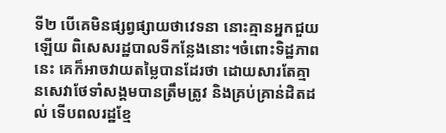ទី២ បើគេមិនផ្សព្វផ្សាយថាវេទនា នោះគ្មានអ្នកជួយឡើយ ពិសេសរដ្ឋបាលទីកន្លែងនោះ។ចំពោះទិដ្ឋភាពនេះ គេក៏អាចវាយតម្លៃបានដែរថា ដោយសារតែគ្មានសេវាថែទាំសង្គមបានត្រឹមត្រូវ និងគ្រប់គ្រាន់ដិតដល់ ទើបពលរដ្ឋខ្មែ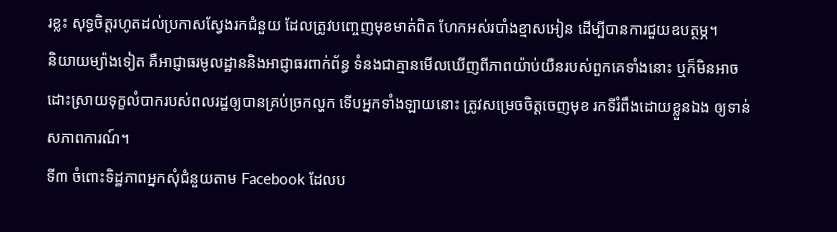រខ្លះ សុទ្ធចិត្តរហូតដល់ប្រកាសស្វែងរកជំនួយ ដែលត្រូវបញ្ចេញមុខមាត់ពិត ហែកអស់របាំងខ្មាសអៀន ដើម្បីបានការជួយឧបត្ថម្ភ។
និយាយម្យ៉ាងទៀត គឺអាជ្ញាធរមូលដ្ឋាននិងអាជ្ញាធរពាក់ព័ន្ធ ទំនងជាគ្មានមើលឃើញពីភាពយ៉ាប់យឺនរបស់ពួកគេទាំងនោះ ឬក៏មិនអាចដោះស្រាយទុក្ខលំបាករបស់ពលរដ្ឋឲ្យបានគ្រប់ច្រកល្ហក ទើបអ្នកទាំងឡាយនោះ ត្រូវសម្រេចចិត្តចេញមុខ រកទីរំពឹងដោយខ្លួនឯង ឲ្យទាន់សភាពការណ៍។
ទី៣ ចំពោះទិដ្ឋភាពអ្នកសុំជំនួយតាម Facebook ដែលប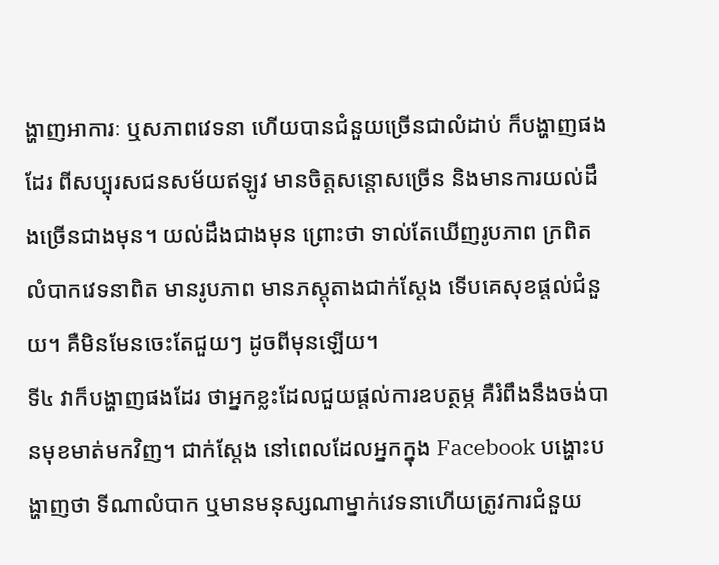ង្ហាញអាការៈ ឬសភាពវេទនា ហើយបានជំនួយច្រើនជាលំដាប់ ក៏បង្ហាញផងដែរ ពីសប្បុរសជនសម័យឥឡូវ មានចិត្តសន្តោសច្រើន និងមានការយល់ដឹងច្រើនជាងមុន។ យល់ដឹងជាងមុន ព្រោះថា ទាល់តែឃើញរូបភាព ក្រពិត លំបាកវេទនាពិត មានរូបភាព មានភស្តុតាងជាក់ស្តែង ទើបគេសុខផ្តល់ជំនួយ។ គឺមិនមែនចេះតែជួយៗ ដូចពីមុនឡើយ។
ទី៤ វាក៏បង្ហាញផងដែរ ថាអ្នកខ្លះដែលជួយផ្តល់ការឧបត្ថម្ភ គឺរំពឹងនឹងចង់បានមុខមាត់មកវិញ។ ជាក់ស្តែង នៅពេលដែលអ្នកក្នុង Facebook បង្ហោះបង្ហាញថា ទីណាលំបាក ឬមានមនុស្សណាម្នាក់វេទនាហើយត្រូវការជំនួយ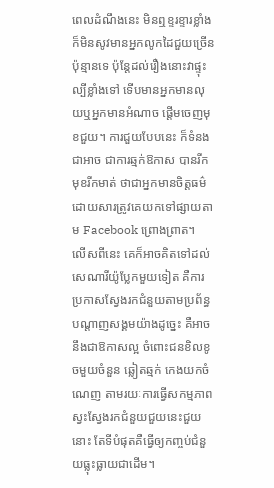ពេលដំណឹងនេះ មិនឮខ្ទរខ្ទារខ្លាំង ក៏មិនសូវមានអ្នកលូកដៃជួយច្រើនប៉ុន្មានទេ ប៉ុន្តែដល់រឿងនោះវាផ្ទុះល្បីខ្លាំងទៅ ទើបមានអ្នកមានលុយឬអ្នកមានអំណាច ផ្តើមចេញមុខជួយ។ ការជួយបែបនេះ ក៏ទំនងជាអាច ជាការឆ្មក់ឱកាស បានរីកមុខរីកមាត់ ថាជាអ្នកមានចិត្តធម៌ ដោយសារត្រូវគេយកទៅផ្សាយតាម Facebook ព្រោងព្រាត។
លើសពីនេះ គេក៏អាចគិតទៅដល់សេណារីយ៉ូប្លែកមួយទៀត គឺការប្រកាសស្វែងរកជំនួយតាមប្រព័ន្ធបណ្តាញសង្គមយ៉ាងដូច្នេះ គឺអាចនឹងជាឱកាសល្អ ចំពោះជនខិលខូចមួយចំនួន ឆ្លៀតឆ្មក់ កេងយកចំណេញ តាមរយៈការធ្វើសកម្មភាពស្វះស្វែងរកជំនួយជួយនេះជួយនោះ តែទីបំផុតគឺធ្វើឲ្យកញ្ចប់ជំនួយធ្លុះធ្លាយជាដើម។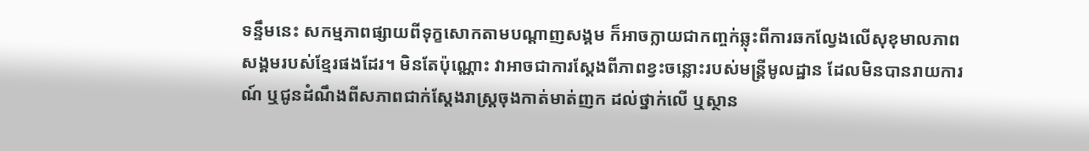ទន្ទឹមនេះ សកម្មភាពផ្សាយពីទុក្ខសោកតាមបណ្តាញសង្គម ក៏អាចក្លាយជាកញ្ចក់ឆ្លុះពីការឆកល្វែងលើសុខុមាលភាពសង្គមរបស់ខ្មែរផងដែរ។ មិនតែប៉ុណ្ណោះ វាអាចជាការស្តែងពីភាពខ្វះចន្លោះរបស់មន្ត្រីមូលដ្ឋាន ដែលមិនបានរាយការណ៍ ឬជូនដំណឹងពីសភាពជាក់ស្តែងរាស្ត្រចុងកាត់មាត់ញក ដល់ថ្នាក់លើ ឬស្ថាន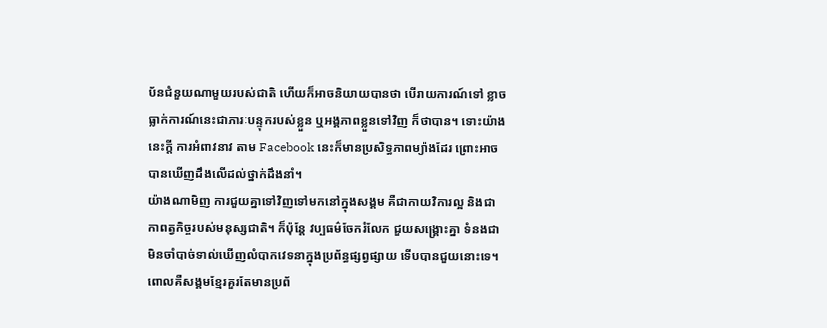ប័នជំនួយណាមួយរបស់ជាតិ ហើយក៏អាចនិយាយបានថា បើរាយការណ៍ទៅ ខ្លាចធ្លាក់ការណ៍នេះជាភារៈបន្ទុករបស់ខ្លួន ឬអង្គភាពខ្លួនទៅវិញ ក៏ថាបាន។ ទោះយ៉ាងនេះក្តី ការអំពាវនាវ តាម Facebook នេះក៏មានប្រសិទ្ធភាពម្យ៉ាងដែរ ព្រោះអាចបានឃើញដឹងលើដល់ថ្នាក់ដឹងនាំ។
យ៉ាងណាមិញ ការជួយគ្នាទៅវិញទៅមកនៅក្នុងសង្គម គឺជាកាយវិការល្អ និងជាកាពត្វកិច្ចរបស់មនុស្សជាតិ។ ក៏ប៉ុន្តែ វប្បធម៌ចែករំលែក ជួយសង្គ្រោះគ្នា ទំនងជាមិនចាំបាច់ទាល់ឃើញលំបាកវេទនាក្នុងប្រព័ន្ធផ្សព្វផ្សាយ ទើបបានជួយនោះទេ។ ពោលគឺសង្គមខ្មែរគួរតែមានប្រព័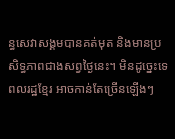ន្ធសេវាសង្គមបានគត់មុត និងមានប្រសិទ្ធភាពជាងសព្វថ្ងៃនេះ។ មិនដូច្នេះទេ ពលរដ្ឋខ្មែរ អាចកាន់តែច្រើនឡើងៗ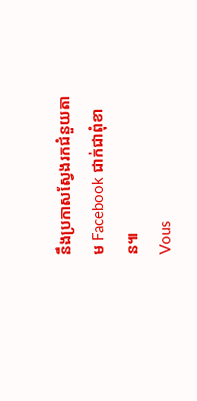នឹងប្រកាសស្វែងរកជំនួយតាម Facebook ជាក់ជាពុំខាន៕
Vous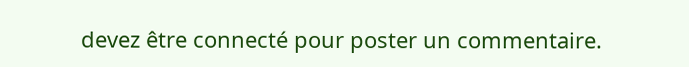devez être connecté pour poster un commentaire.